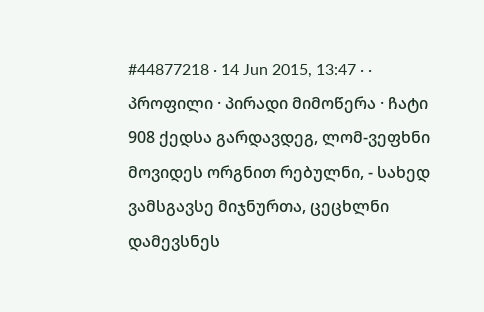#44877218 · 14 Jun 2015, 13:47 · · პროფილი · პირადი მიმოწერა · ჩატი
908 ქედსა გარდავდეგ, ლომ-ვეფხნი მოვიდეს ორგნით რებულნი, - სახედ ვამსგავსე მიჯნურთა, ცეცხლნი დამევსნეს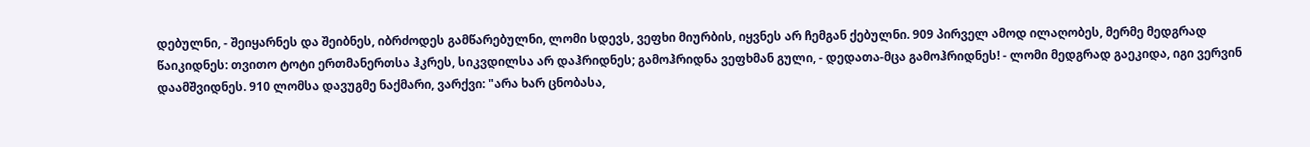დებულნი, - შეიყარნეს და შეიბნეს, იბრძოდეს გამწარებულნი, ლომი სდევს, ვეფხი მიურბის, იყვნეს არ ჩემგან ქებულნი. 909 პირველ ამოდ ილაღობეს, მერმე მედგრად წაიკიდნეს: თვითო ტოტი ერთმანერთსა ჰკრეს, სიკვდილსა არ დაჰრიდნეს; გამოჰრიდნა ვეფხმან გული, - დედათა-მცა გამოჰრიდნეს! - ლომი მედგრად გაეკიდა, იგი ვერვინ დაამშვიდნეს. 910 ლომსა დავუგმე ნაქმარი, ვარქვი: "არა ხარ ცნობასა,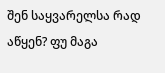შენ საყვარელსა რად აწყენ? ფუ მაგა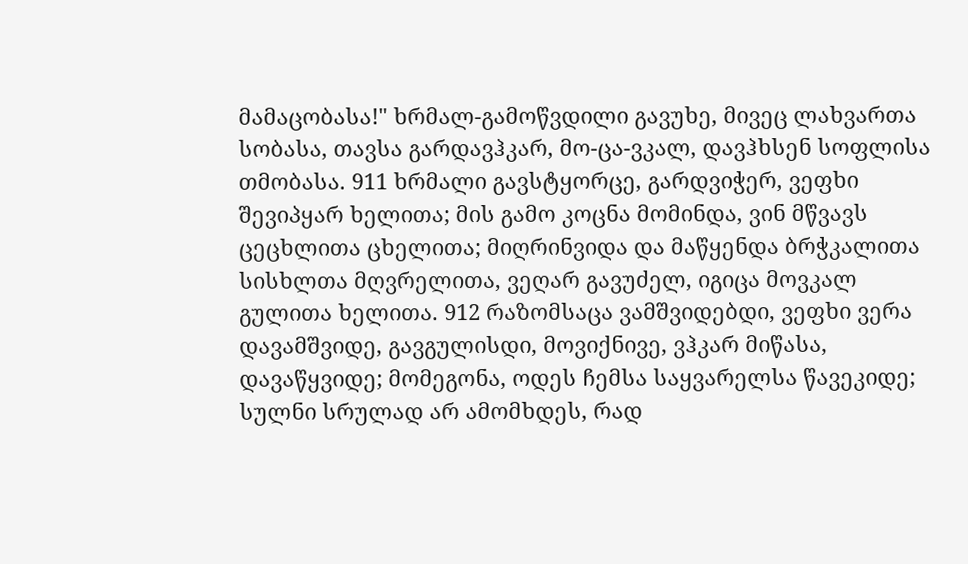მამაცობასა!" ხრმალ-გამოწვდილი გავუხე, მივეც ლახვართა სობასა, თავსა გარდავჰკარ, მო-ცა-ვკალ, დავჰხსენ სოფლისა თმობასა. 911 ხრმალი გავსტყორცე, გარდვიჭერ, ვეფხი შევიპყარ ხელითა; მის გამო კოცნა მომინდა, ვინ მწვავს ცეცხლითა ცხელითა; მიღრინვიდა და მაწყენდა ბრჭკალითა სისხლთა მღვრელითა, ვეღარ გავუძელ, იგიცა მოვკალ გულითა ხელითა. 912 რაზომსაცა ვამშვიდებდი, ვეფხი ვერა დავამშვიდე, გავგულისდი, მოვიქნივე, ვჰკარ მიწასა, დავაწყვიდე; მომეგონა, ოდეს ჩემსა საყვარელსა წავეკიდე; სულნი სრულად არ ამომხდეს, რად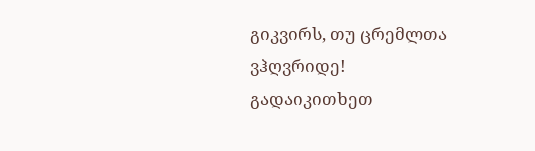გიკვირს, თუ ცრემლთა ვჰღვრიდე!
გადაიკითხეთ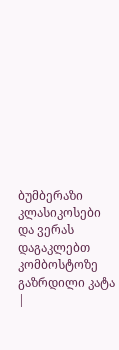ბუმბერაზი კლასიკოსები და ვერას დაგაკლებთ კომბოსტოზე გაზრდილი კატა
|